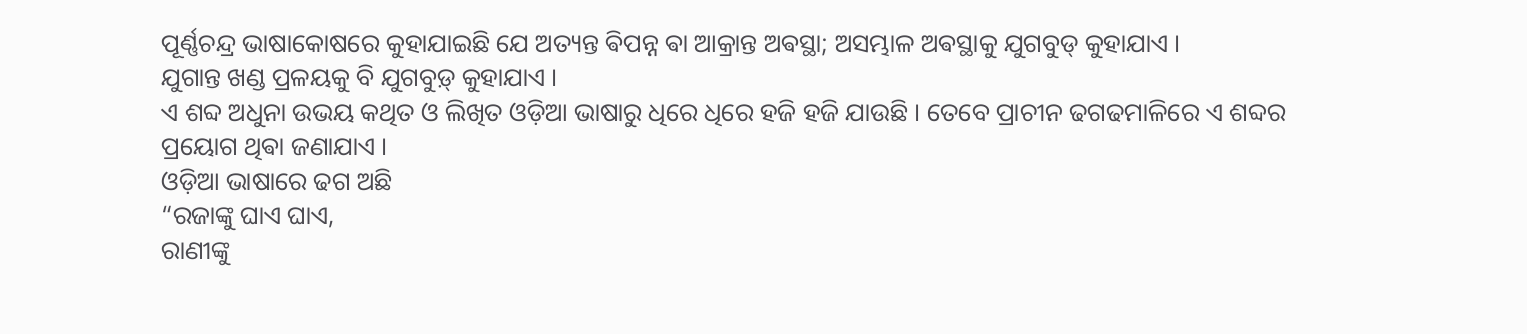ପୂର୍ଣ୍ଣଚନ୍ଦ୍ର ଭାଷାକୋଷରେ କୁହାଯାଇଛି ଯେ ଅତ୍ୟନ୍ତ ଵିପନ୍ନ ଵା ଆକ୍ରାନ୍ତ ଅଵସ୍ଥା; ଅସମ୍ଭାଳ ଅଵସ୍ଥାକୁ ଯୁଗବୁଡ୍ କୁହାଯାଏ ।
ଯୁଗାନ୍ତ ଖଣ୍ଡ ପ୍ରଳୟକୁ ବି ଯୁଗବୁଡ଼୍ କୁହାଯାଏ ।
ଏ ଶବ୍ଦ ଅଧୁନା ଉଭୟ କଥିତ ଓ ଲିଖିତ ଓଡ଼ିଆ ଭାଷାରୁ ଧିରେ ଧିରେ ହଜି ହଜି ଯାଉଛି । ତେବେ ପ୍ରାଚୀନ ଢଗଢମାଳିରେ ଏ ଶବ୍ଦର ପ୍ରୟୋଗ ଥିଵା ଜଣାଯାଏ ।
ଓଡ଼ିଆ ଭାଷାରେ ଢଗ ଅଛି
“ରଜାଙ୍କୁ ଘାଏ ଘାଏ,
ରାଣୀଙ୍କୁ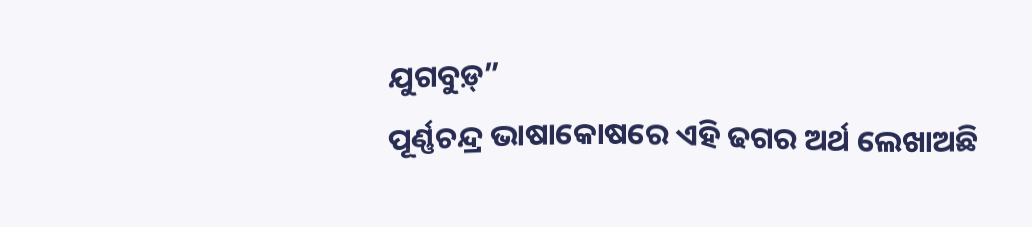ଯୁଗବୁଡ଼୍”
ପୂର୍ଣ୍ଣଚନ୍ଦ୍ର ଭାଷାକୋଷରେ ଏହି ଢଗର ଅର୍ଥ ଲେଖାଅଛି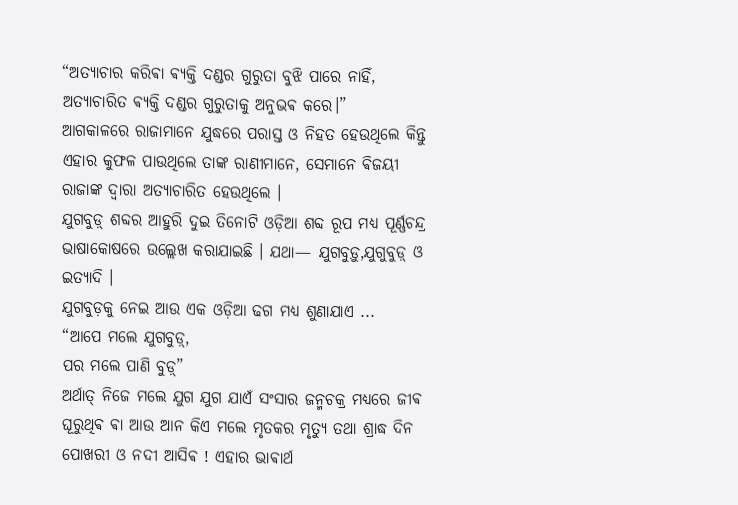“ଅତ୍ୟାଚାର କରିଵା ଵ୍ୟକ୍ତି ଦଣ୍ଡର ଗୁରୁତା ବୁଝି ପାରେ ନାହିଁ, ଅତ୍ୟାଚାରିତ ଵ୍ୟକ୍ତି ଦଣ୍ଡର ଗୁରୁତାକୁ ଅନୁଭଵ କରେ।”
ଆଗକାଳରେ ରାଜାମାନେ ଯୁଦ୍ଧରେ ପରାସ୍ତ ଓ ନିହତ ହେଉଥିଲେ କିନ୍ତୁ ଏହାର କୁଫଳ ପାଉଥିଲେ ତାଙ୍କ ରାଣୀମାନେ, ସେମାନେ ଵିଜୟୀ ରାଜାଙ୍କ ଦ୍ଵାରା ଅତ୍ୟାଚାରିତ ହେଉଥିଲେ ।
ଯୁଗବୁଡ଼୍ ଶବ୍ଦର ଆହୁରି ଦୁଇ ତିନୋଟି ଓଡ଼ିଆ ଶବ୍ଦ ରୂପ ମଧ୍ୟ ପୂର୍ଣ୍ଣଚନ୍ଦ୍ର ଭାଷାକୋଷରେ ଉଲ୍ଲେଖ କରାଯାଇଛି । ଯଥା— ଯୁଗବୁଡ଼ୁ,ଯୁଗୁବୁଡ଼୍ ଓ ଇତ୍ୟାଦି ।
ଯୁଗବୁଡ଼କୁ ନେଇ ଆଉ ଏକ ଓଡ଼ିଆ ଢଗ ମଧ୍ୟ ଶୁଣାଯାଏ ...
“ଆପେ ମଲେ ଯୁଗବୁଡ଼୍,
ପର ମଲେ ପାଣି ବୁଡ଼୍”
ଅର୍ଥାତ୍ ନିଜେ ମଲେ ଯୁଗ ଯୁଗ ଯାଏଁ ସଂସାର ଜନ୍ମଚକ୍ର ମଧ୍ୟରେ ଜୀଵ ଘୂରୁଥିଵ ଵା ଆଉ ଆନ କିଏ ମଲେ ମୃତକର ମୃତ୍ୟୁ ତଥା ଶ୍ରାଦ୍ଧ ଦିନ ପୋଖରୀ ଓ ନଦୀ ଆସିଵ ! ଏହାର ଭାଵାର୍ଥ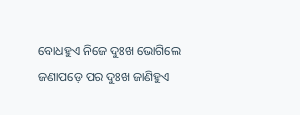ବୋଧହୁଏ ନିଜେ ଦୁଃଖ ଭୋଗିଲେ ଜଣାପଡ଼େ ପର ଦୁଃଖ ଜାଣିହୁଏ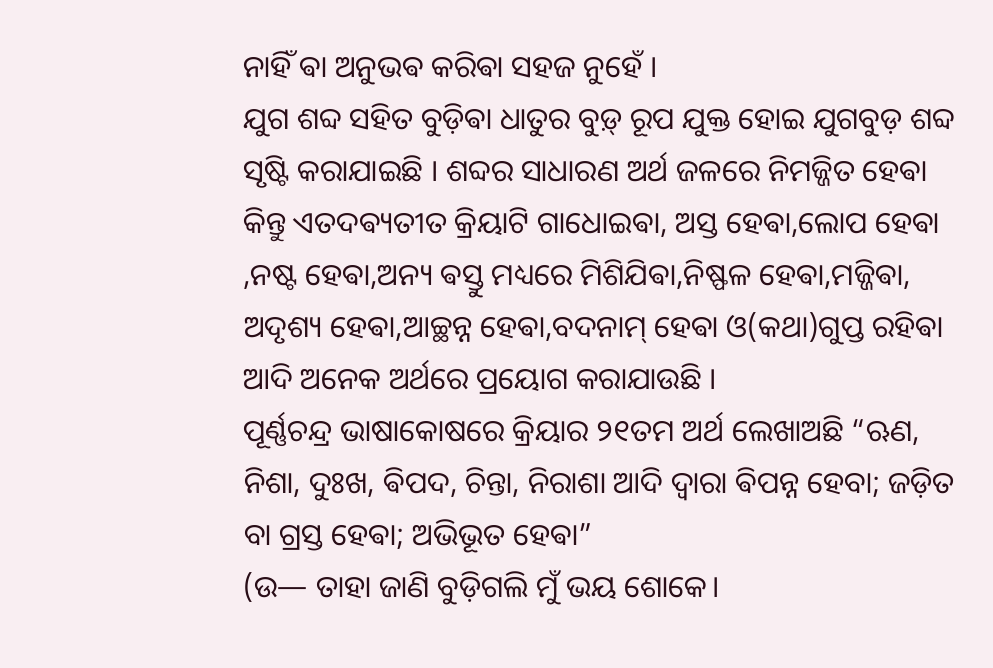ନାହିଁ ଵା ଅନୁଭଵ କରିଵା ସହଜ ନୁହେଁ ।
ଯୁଗ ଶବ୍ଦ ସହିତ ବୁଡ଼ିଵା ଧାତୁର ବୁଡ଼୍ ରୂପ ଯୁକ୍ତ ହୋଇ ଯୁଗବୁଡ଼ ଶବ୍ଦ ସୃଷ୍ଟି କରାଯାଇଛି । ଶବ୍ଦର ସାଧାରଣ ଅର୍ଥ ଜଳରେ ନିମଜ୍ଜିତ ହେଵା କିନ୍ତୁ ଏତଦଵ୍ୟତୀତ କ୍ରିୟାଟି ଗାଧୋଇଵା, ଅସ୍ତ ହେଵା,ଲୋପ ହେଵା ,ନଷ୍ଟ ହେଵା,ଅନ୍ୟ ଵସ୍ତୁ ମଧ୍ୟରେ ମିଶିଯିଵା,ନିଷ୍ଫଳ ହେଵା,ମଜ୍ଜିଵା, ଅଦୃଶ୍ୟ ହେଵା,ଆଚ୍ଛନ୍ନ ହେଵା,ବଦନାମ୍ ହେଵା ଓ(କଥା)ଗୁପ୍ତ ରହିଵା ଆଦି ଅନେକ ଅର୍ଥରେ ପ୍ରୟୋଗ କରାଯାଉଛି ।
ପୂର୍ଣ୍ଣଚନ୍ଦ୍ର ଭାଷାକୋଷରେ କ୍ରିୟାର ୨୧ତମ ଅର୍ଥ ଲେଖାଅଛି “ଋଣ, ନିଶା, ଦୁଃଖ, ଵିପଦ, ଚିନ୍ତା, ନିରାଶା ଆଦି ଦ୍ୱାରା ଵିପନ୍ନ ହେବା; ଜଡ଼ିତ ବା ଗ୍ରସ୍ତ ହେଵା; ଅଭିଭୂତ ହେଵା”
(ଉ— ତାହା ଜାଣି ବୁଡ଼ିଗଲି ମୁଁ ଭୟ ଶୋକେ।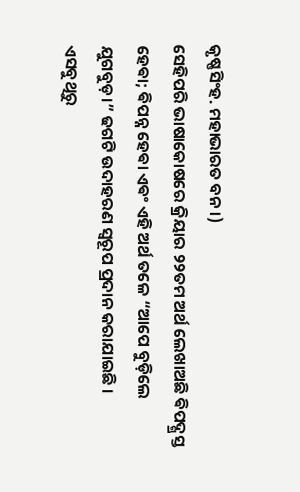କୃଷ୍ଣସିଂହ. ମହାଭାରତ ବନ।)
ସେହିପରି ଭାଷାକୋଷରେ କ୍ରିୟାର ୨୨ତମ ଅର୍ଥ ଲେଖାଅଛି ଵିପଦ୍ଗ୍ରସ୍ତ ହେଵା; ଵିପନ୍ନ ହେଵା ଏଵଂ ଏହି ଅର୍ଥ ତଳେ “ଆପେ ବୁଡ଼ିଲେ ଯୁଗବୁଡ଼।” ଢଗଟି ଉଦାହରଣ ସ୍ୱରୂପ ପ୍ରଦାନ କରାଯାଇଛି ।
ଏସବୁଥିରୁ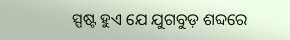ସ୍ପଷ୍ଟ ହୁଏ ଯେ ଯୁଗବୁଡ଼ ଶବ୍ଦରେ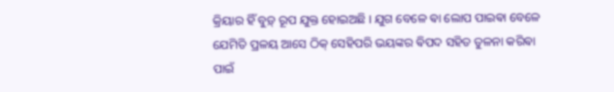କ୍ରିୟାର ହିଁ ବୁଡ଼୍ ରୂପ ଯୁକ୍ତ ହୋଇଅଛି । ଯୁଗ ବେଳେ ଵା ଲୋପ ପାଇଵା ବେଳେ ଯେମିତି ପ୍ରଳୟ ଆସେ ଠିକ୍ ସେହିପରି ଭୟଙ୍କର ଵିପଦ ସହିତ ତୁଳନା କରିଵା ପାଇଁ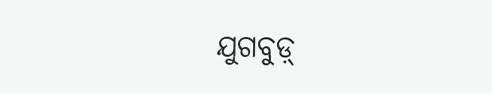ଯୁଗବୁଡ଼୍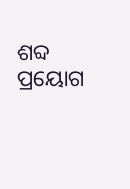ଶବ୍ଦ ପ୍ରୟୋଗ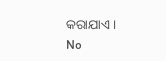କରାଯାଏ ।
No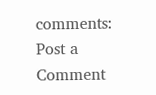comments:
Post a Comment